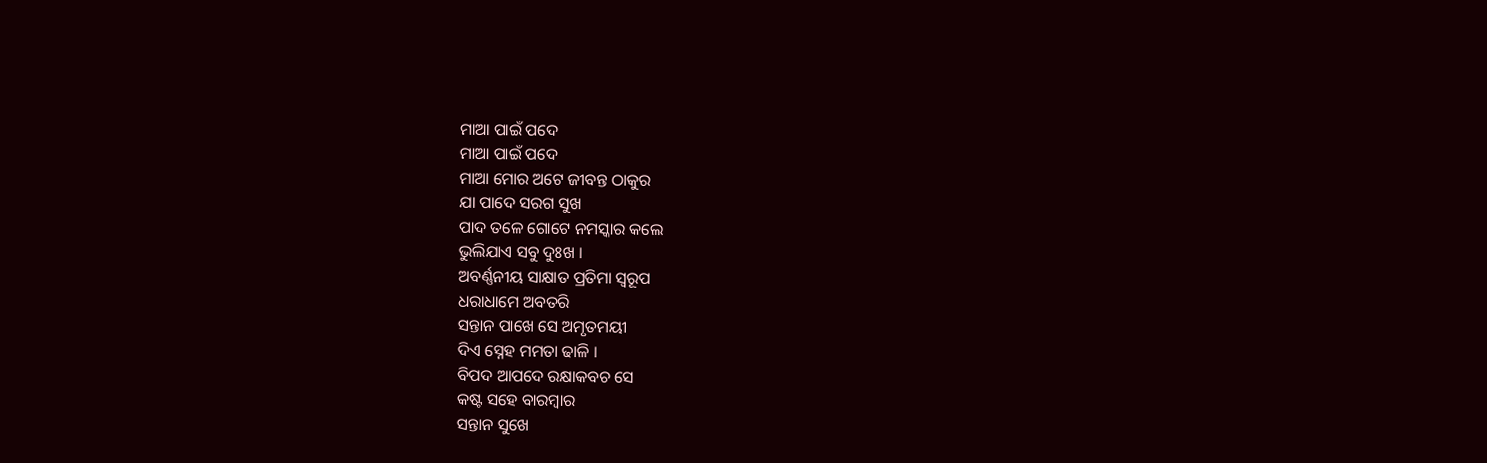ମାଆ ପାଇଁ ପଦେ
ମାଆ ପାଇଁ ପଦେ
ମାଆ ମୋର ଅଟେ ଜୀବନ୍ତ ଠାକୁର
ଯା ପାଦେ ସରଗ ସୁଖ
ପାଦ ତଳେ ଗୋଟେ ନମସ୍କାର କଲେ
ଭୁଲିଯାଏ ସବୁ ଦୁଃଖ ।
ଅବର୍ଣ୍ଣନୀୟ ସାକ୍ଷାତ ପ୍ରତିମା ସ୍ବରୂପ
ଧରାଧାମେ ଅବତରି
ସନ୍ତାନ ପାଖେ ସେ ଅମୃତମୟୀ
ଦିଏ ସ୍ନେହ ମମତା ଢାଳି ।
ବିପଦ ଆପଦେ ରକ୍ଷାକବଚ ସେ
କଷ୍ଟ ସହେ ବାରମ୍ବାର
ସନ୍ତାନ ସୁଖେ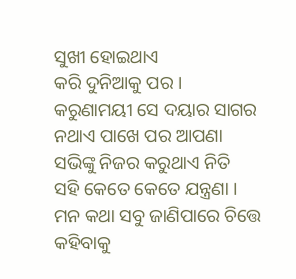ସୁଖୀ ହୋଇଥାଏ
କରି ଦୁନିଆକୁ ପର ।
କରୁଣାମୟୀ ସେ ଦୟାର ସାଗର
ନଥାଏ ପାଖେ ପର ଆପଣା
ସଭିଙ୍କୁ ନିଜର କରୁଥାଏ ନିତି
ସହି କେତେ କେତେ ଯନ୍ତ୍ରଣା ।
ମନ କଥା ସବୁ ଜାଣିପାରେ ଚିତ୍ତେ
କହିବାକୁ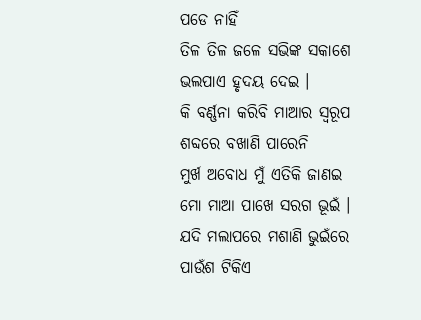ପଡେ ନାହିଁ
ତିଳ ତିଳ ଜଳେ ସଭିଙ୍କ ସକାଶେ
ଭଲପାଏ ହୃଦୟ ଦେଇ ।
କି ବର୍ଣ୍ଣନା କରିବି ମାଆର ସ୍ବରୂପ
ଶବ୍ଦରେ ବଖାଣି ପାରେନି
ମୁର୍ଖ ଅବୋଧ ମୁଁ ଏତିକି ଜାଣଇ
ମୋ ମାଆ ପାଖେ ସରଗ ଭୂଇଁ ।
ଯଦି ମଲାପରେ ମଶାଣି ଭୁଇଁରେ
ପାଉଁଶ ଟିକିଏ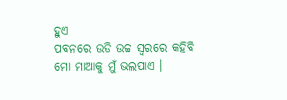ହୁଏ
ପବନରେ ଉଡି ଉଚ୍ଚ ସ୍ଵରରେ କହିବି
ମୋ ମାଆକୁ ମୁଁ ଭଲପାଏ ।